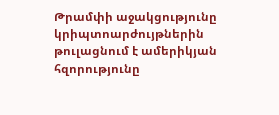Թրամփի աջակցությունը կրիպտոարժույթներին թուլացնում է ամերիկյան հզորությունը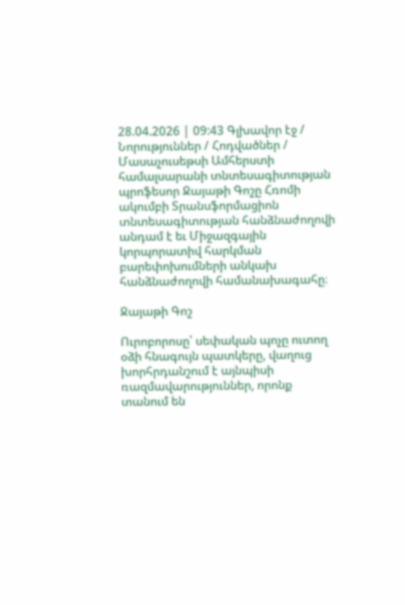28.04.2026 | 09:43 Գլխավոր էջ / Նորություններ / Հոդվածներ /
Մասաչուսեթսի Ամհերստի համալսարանի տնտեսագիտության պրոֆեսոր Ջայաթի Գոշը Հռոմի ակումբի Տրանսֆորմացիոն տնտեսագիտության հանձնաժողովի անդամ է եւ Միջազգային կորպորատիվ հարկման բարեփոխումների անկախ հանձնաժողովի համանախագահը։

Ջայաթի Գոշ

Ուրոբորոսը՝ սեփական պոչը ուտող օձի հնագույն պատկերը, վաղուց խորհրդանշում է այնպիսի ռազմավարություններ, որոնք տանում են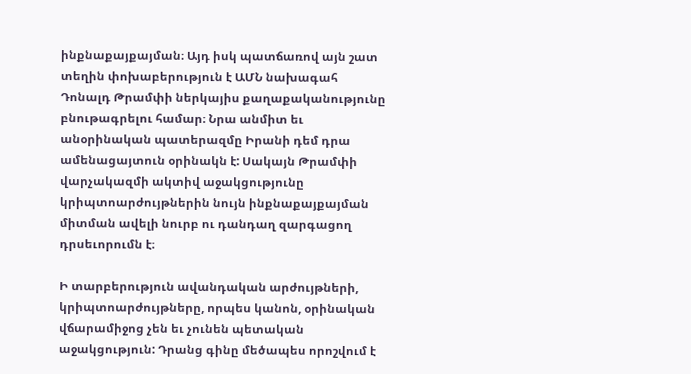ինքնաքայքայման։ Այդ իսկ պատճառով այն շատ տեղին փոխաբերություն է ԱՄՆ նախագահ Դոնալդ Թրամփի ներկայիս քաղաքականությունը բնութագրելու համար։ Նրա անմիտ եւ անօրինական պատերազմը Իրանի դեմ դրա ամենացայտուն օրինակն է: Սակայն Թրամփի վարչակազմի ակտիվ աջակցությունը կրիպտոարժույթներին նույն ինքնաքայքայման միտման ավելի նուրբ ու դանդաղ զարգացող դրսեւորումն է։

Ի տարբերություն ավանդական արժույթների, կրիպտոարժույթները, որպես կանոն, օրինական վճարամիջոց չեն եւ չունեն պետական աջակցություն: Դրանց գինը մեծապես որոշվում է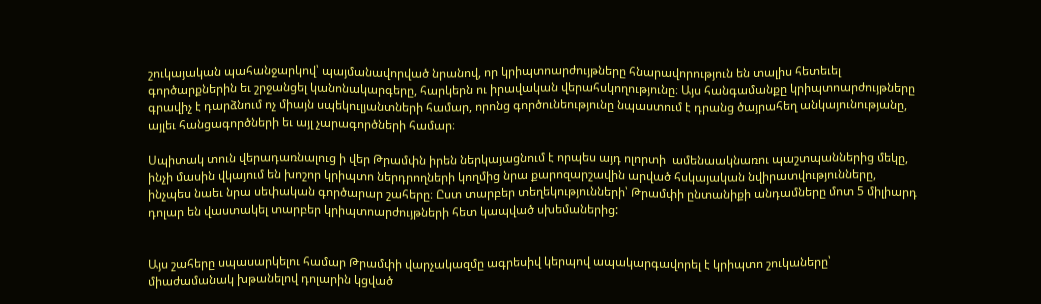շուկայական պահանջարկով՝ պայմանավորված նրանով, որ կրիպտոարժույթները հնարավորություն են տալիս հետեւել գործարքներին եւ շրջանցել կանոնակարգերը, հարկերն ու իրավական վերահսկողությունը։ Այս հանգամանքը կրիպտոարժույթները գրավիչ է դարձնում ոչ միայն սպեկուլյանտների համար, որոնց գործունեությունը նպաստում է դրանց ծայրահեղ անկայունությանը, այլեւ հանցագործների եւ այլ չարագործների համար։

Սպիտակ տուն վերադառնալուց ի վեր Թրամփն իրեն ներկայացնում է որպես այդ ոլորտի  ամենաակնառու պաշտպաններից մեկը, ինչի մասին վկայում են խոշոր կրիպտո ներդրողների կողմից նրա քարոզարշավին արված հսկայական նվիրատվությունները, ինչպես նաեւ նրա սեփական գործարար շահերը։ Ըստ տարբեր տեղեկությունների՝ Թրամփի ընտանիքի անդամները մոտ 5 միլիարդ դոլար են վաստակել տարբեր կրիպտոարժույթների հետ կապված սխեմաներից:


Այս շահերը սպասարկելու համար Թրամփի վարչակազմը ագրեսիվ կերպով ապակարգավորել է կրիպտո շուկաները՝ միաժամանակ խթանելով դոլարին կցված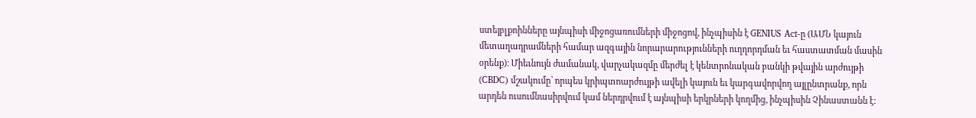ստեյբլքոինները այնպիսի միջոցառումների միջոցով, ինչպիսին է GENIUS Act-ը (ԱՄՆ կայուն մետաղադրամների համար ազգային նորարարությունների ուղղորդման եւ հաստատման մասին օրենք)։ Միեւնույն ժամանակ, վարչակազմը մերժել է կենտրոնական բանկի թվային արժույթի (CBDC) մշակումը՝ որպես կրիպտոարժույթի ավելի կայուն եւ կարգավորվող այլընտրանք, որն արդեն ուսումնասիրվում կամ ներդրվում է այնպիսի երկրների կողմից, ինչպիսին Չինաստանն է: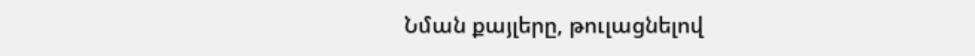Նման քայլերը, թուլացնելով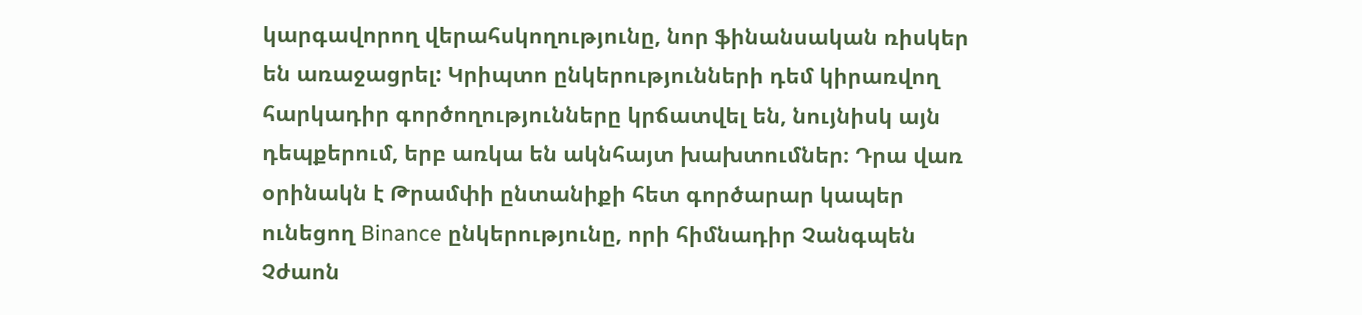կարգավորող վերահսկողությունը, նոր ֆինանսական ռիսկեր են առաջացրել: Կրիպտո ընկերությունների դեմ կիրառվող հարկադիր գործողությունները կրճատվել են, նույնիսկ այն դեպքերում, երբ առկա են ակնհայտ խախտումներ։ Դրա վառ օրինակն է Թրամփի ընտանիքի հետ գործարար կապեր ունեցող Binance ընկերությունը, որի հիմնադիր Չանգպեն Չժաոն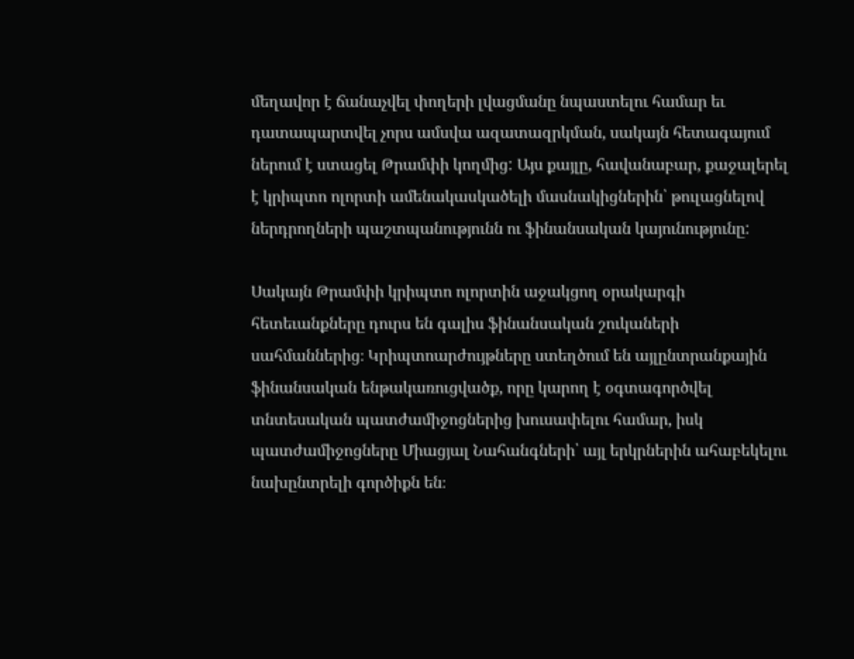մեղավոր է ճանաչվել փողերի լվացմանը նպաստելու համար եւ դատապարտվել չորս ամսվա ազատազրկման, սակայն հետագայում ներում է ստացել Թրամփի կողմից: Այս քայլը, հավանաբար, քաջալերել է կրիպտո ոլորտի ամենակասկածելի մասնակիցներին՝ թուլացնելով ներդրողների պաշտպանությունն ու ֆինանսական կայունությունը:

Սակայն Թրամփի կրիպտո ոլորտին աջակցող օրակարգի հետեւանքները դուրս են գալիս ֆինանսական շուկաների սահմաններից։ Կրիպտոարժույթները ստեղծում են այլընտրանքային ֆինանսական ենթակառուցվածք, որը կարող է օգտագործվել տնտեսական պատժամիջոցներից խուսափելու համար, իսկ պատժամիջոցները Միացյալ Նահանգների՝ այլ երկրներին ահաբեկելու նախընտրելի գործիքն են։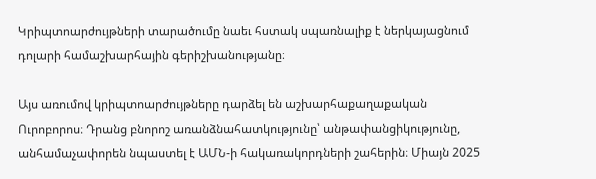Կրիպտոարժույթների տարածումը նաեւ հստակ սպառնալիք է ներկայացնում դոլարի համաշխարհային գերիշխանությանը։

Այս առումով կրիպտոարժույթները դարձել են աշխարհաքաղաքական Ուրոբորոս։ Դրանց բնորոշ առանձնահատկությունը՝ անթափանցիկությունը, անհամաչափորեն նպաստել է ԱՄՆ-ի հակառակորդների շահերին։ Միայն 2025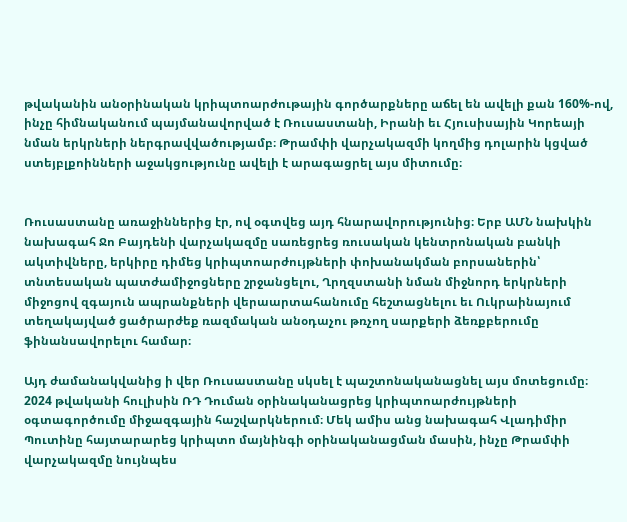թվականին անօրինական կրիպտոարժութային գործարքները աճել են ավելի քան 160%-ով, ինչը հիմնականում պայմանավորված է Ռուսաստանի, Իրանի եւ Հյուսիսային Կորեայի նման երկրների ներգրավվածությամբ։ Թրամփի վարչակազմի կողմից դոլարին կցված ստեյբլքոինների աջակցությունը ավելի է արագացրել այս միտումը։


Ռուսաստանը առաջիններից էր, ով օգտվեց այդ հնարավորությունից։ Երբ ԱՄՆ նախկին նախագահ Ջո Բայդենի վարչակազմը սառեցրեց ռուսական կենտրոնական բանկի ակտիվները, երկիրը դիմեց կրիպտոարժույթների փոխանակման բորսաներին՝ տնտեսական պատժամիջոցները շրջանցելու, Ղրղզստանի նման միջնորդ երկրների միջոցով զգայուն ապրանքների վերաարտահանումը հեշտացնելու եւ Ուկրաինայում տեղակայված ցածրարժեք ռազմական անօդաչու թռչող սարքերի ձեռքբերումը ֆինանսավորելու համար։

Այդ ժամանակվանից ի վեր Ռուսաստանը սկսել է պաշտոնականացնել այս մոտեցումը։ 2024 թվականի հուլիսին ՌԴ Դուման օրինականացրեց կրիպտոարժույթների օգտագործումը միջազգային հաշվարկներում։ Մեկ ամիս անց նախագահ Վլադիմիր Պուտինը հայտարարեց կրիպտո մայնինգի օրինականացման մասին, ինչը Թրամփի վարչակազմը նույնպես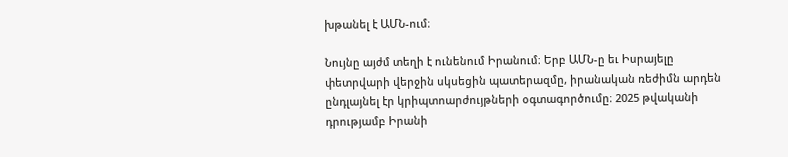խթանել է ԱՄՆ-ում։

Նույնը այժմ տեղի է ունենում Իրանում։ Երբ ԱՄՆ-ը եւ Իսրայելը փետրվարի վերջին սկսեցին պատերազմը, իրանական ռեժիմն արդեն ընդլայնել էր կրիպտոարժույթների օգտագործումը։ 2025 թվականի դրությամբ Իրանի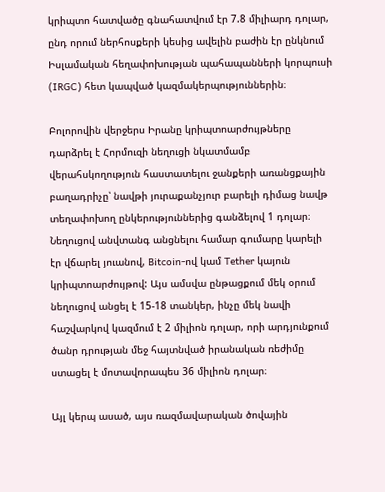կրիպտո հատվածը գնահատվում էր 7.8 միլիարդ դոլար, ընդ որում ներհոսքերի կեսից ավելին բաժին էր ընկնում Իսլամական հեղափոխության պահապանների կորպուսի (IRGC) հետ կապված կազմակերպություններին։

Բոլորովին վերջերս Իրանը կրիպտոարժույթները դարձրել է Հորմուզի նեղուցի նկատմամբ վերահսկողություն հաստատելու ջանքերի առանցքային բաղադրիչը՝ նավթի յուրաքանչյուր բարելի դիմաց նավթ տեղափոխող ընկերություններից գանձելով 1 դոլար։ Նեղուցով անվտանգ անցնելու համար գումարը կարելի էր վճարել յուանով, Bitcoin-ով կամ Tether կայուն կրիպտոարժույթով: Այս ամսվա ընթացքում մեկ օրում նեղուցով անցել է 15-18 տանկեր, ինչը մեկ նավի հաշվարկով կազմում է 2 միլիոն դոլար, որի արդյունքում ծանր դրության մեջ հայտնված իրանական ռեժիմը ստացել է մոտավորապես 36 միլիոն դոլար։

Այլ կերպ ասած, այս ռազմավարական ծովային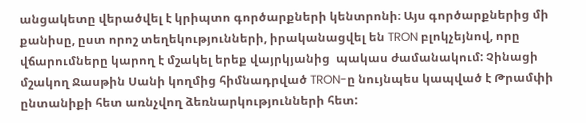անցակետը վերածվել է կրիպտո գործարքների կենտրոնի։ Այս գործարքներից մի քանիսը, ըստ որոշ տեղեկությունների, իրականացվել են TRON բլոկչեյնով, որը վճարումները կարող է մշակել երեք վայրկյանից  պակաս ժամանակում: Չինացի մշակող Ջասթին Սանի կողմից հիմնադրված TRON-ը նույնպես կապված է Թրամփի ընտանիքի հետ առնչվող ձեռնարկությունների հետ: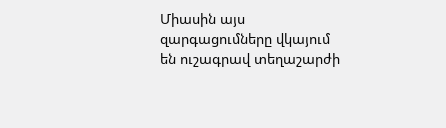Միասին այս զարգացումները վկայում են ուշագրավ տեղաշարժի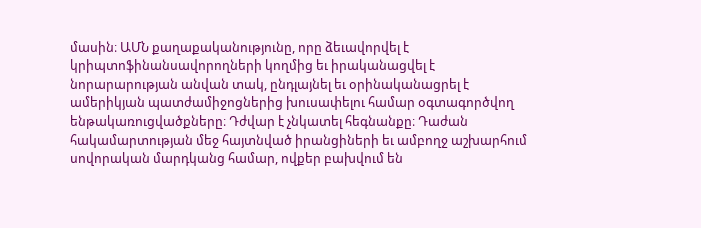մասին։ ԱՄՆ քաղաքականությունը, որը ձեւավորվել է կրիպտոֆինանսավորողների կողմից եւ իրականացվել է նորարարության անվան տակ, ընդլայնել եւ օրինականացրել է ամերիկյան պատժամիջոցներից խուսափելու համար օգտագործվող ենթակառուցվածքները։ Դժվար է չնկատել հեգնանքը։ Դաժան հակամարտության մեջ հայտնված իրանցիների եւ ամբողջ աշխարհում սովորական մարդկանց համար, ովքեր բախվում են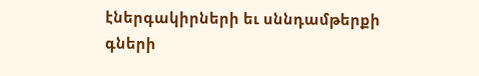էներգակիրների եւ սննդամթերքի գների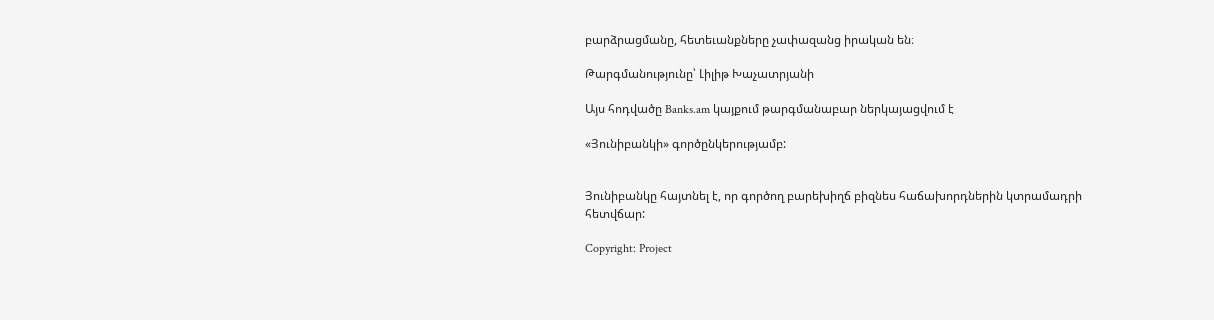բարձրացմանը, հետեւանքները չափազանց իրական են։

Թարգմանությունը՝ Լիլիթ Խաչատրյանի

Այս հոդվածը Banks.am կայքում թարգմանաբար ներկայացվում է

«Յունիբանկի» գործընկերությամբ:


Յունիբանկը հայտնել է, որ գործող բարեխիղճ բիզնես հաճախորդներին կտրամադրի հետվճար:

Copyright: Project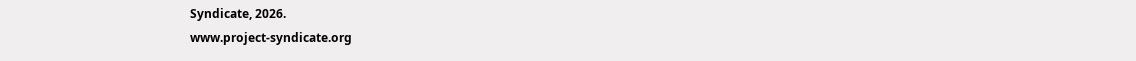Syndicate, 2026.
www.project-syndicate.org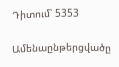Դիտում՝ 5353

Ամենաընթերցվածը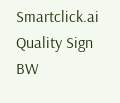Smartclick.ai
Quality Sign BW